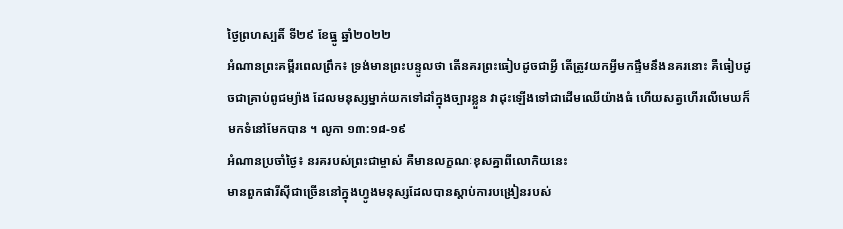ថ្ងៃព្រហស្បតិ៍ ទី២៩ ខែធ្នូ ឆ្នាំ២០២២
អំណានព្រះគម្ពីរពេលព្រឹក៖ ទ្រង់មានព្រះបន្ទូលថា តើនគរព្រះធៀបដូចជាអ្វី តើត្រូវយកអ្វីមកផ្ទឹមនឹងនគរនោះ គឺធៀបដូចជាគ្រាប់ពូជម្យ៉ាង ដែលមនុស្សម្នាក់យកទៅដាំក្នុងច្បារខ្លួន វាដុះឡើងទៅជាដើមឈើយ៉ាងធំ ហើយសត្វហើរលើមេឃក៏មកទំនៅមែកបាន ។ លូកា ១៣:១៨-១៩
អំណានប្រចាំថ្ងៃ៖ នរគរបស់ព្រះជាម្ចាស់ គឺមានលក្ខណៈខុសគ្នាពីលោកិយនេះ
មានពួកផារីសុីជាច្រើននៅក្នុងហ្វូងមនុស្សដែលបានស្តាប់ការបង្រៀនរបស់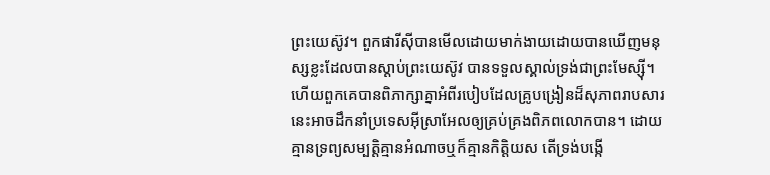ព្រះយេស៊ូវ។ ពួកផារីសុីបានមើលដោយមាក់ងាយដោយបានឃើញមនុស្សខ្លះដែលបានស្តាប់ព្រះយេស៊ូវ បានទទួលស្គាល់ទ្រង់ជាព្រះមែស្សុី។ ហើយពួកគេបានពិភាក្សាគ្នាអំពីរបៀបដែលគ្រូបង្រៀនដ៏សុភាពរាបសារនេះអាចដឹកនាំប្រទេសអុីស្រាអែលឲ្យគ្រប់គ្រងពិភពលោកបាន។ ដោយគ្មានទ្រព្យសម្បត្តិគ្មានអំណាចឬក៏គ្មានកិត្តិយស តើទ្រង់បង្កើ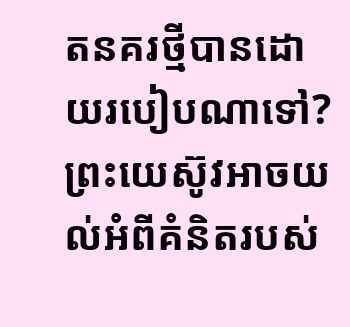តនគរថ្មីបានដោយរបៀបណាទៅ? ព្រះយេស៊ូវអាចយល់អំពីគំនិតរបស់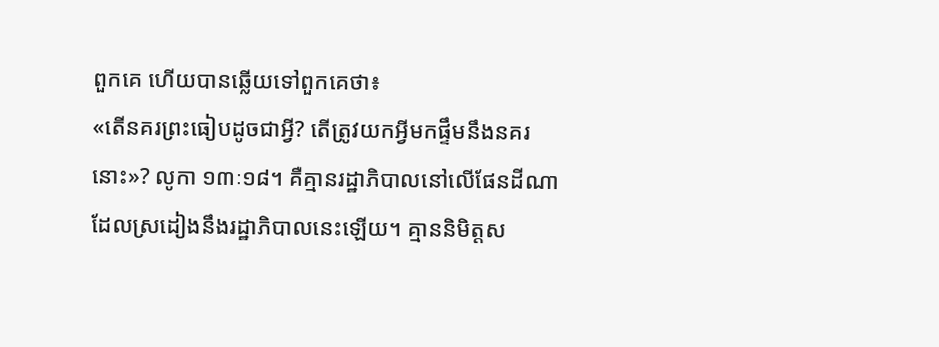ពួកគេ ហើយបានឆ្លើយទៅពួកគេថា៖
«តើនគរព្រះធៀបដូចជាអ្វី? តើត្រូវយកអ្វីមកផ្ទឹមនឹងនគរនោះ»? លូកា ១៣ៈ១៨។ គឺគ្មានរដ្ឋាភិបាលនៅលើផែនដីណាដែលស្រដៀងនឹងរដ្ឋាភិបាលនេះឡើយ។ គ្មាននិមិត្តស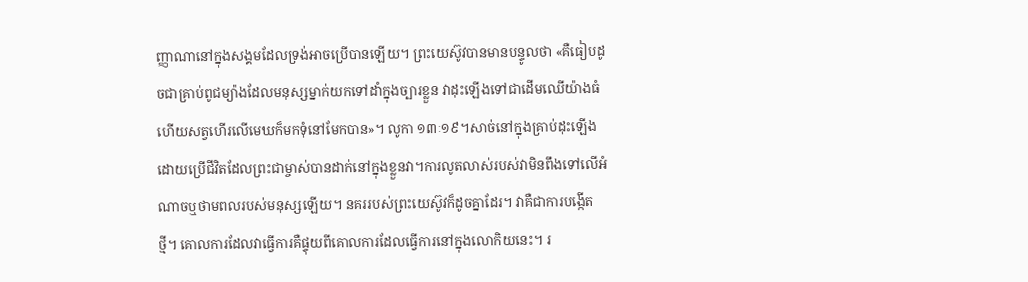ញ្ញាណានៅក្នុងសង្គមដែលទ្រង់អាចប្រើបានឡើយ។ ព្រះយេស៊ូវបានមានបន្ទូលថា «គឺធៀបដូចជាគ្រាប់ពូជម្យ៉ាងដែលមនុស្សម្នាក់យកទៅដាំក្នុងច្បារខ្លួន វាដុះឡើងទៅជាដើមឈើយ៉ាងធំហើយសត្វហើរលើមេឃក៏មកទុំនៅមែកបាន»។ លូកា ១៣ៈ១៩។សាច់នៅក្នុងគ្រាប់ដុះឡើងដោយប្រើជីវិតដែលព្រះជាម្ចាស់បានដាក់នៅក្នុងខ្លួនវា។ការលូតលាស់របស់វាមិនពឹងទៅលើអំណាចឬថាមពលរបស់មនុស្សឡើយ។ នគររបស់ព្រះយេស៊ូវក៏ដូចគ្នាដែរ។ វាគឺជាការបង្កើតថ្មី។ គោលការដែលវាធ្វើការគឺផ្ទុយពីគោលការដែលធ្វើការនៅក្នុងលោកិយនេះ។ រ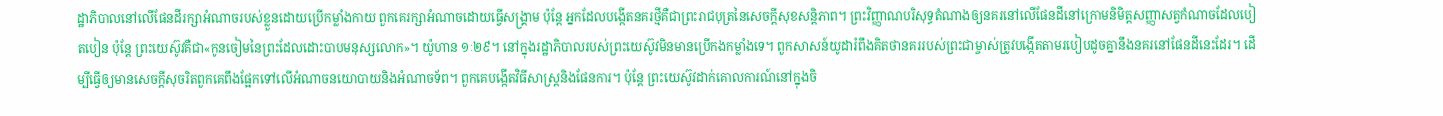ដ្ឋាភិបាលនៅលើផែនដីរក្សាអំណាចរបស់ខ្លួនដោយប្រើកម្លាំងកាយ ពួកគេរក្សាអំណាចដោយធ្វើសង្គ្រាម ប៉ុន្តែ អ្នកដែលបង្កើតនគរថ្មីគឺជាព្រះរាជបុត្រនៃសេចក្តីសុខសន្តិភាព។ ព្រះវិញ្ញាណបរិសុទ្ធតំណាងឲ្យនគរនៅលើផែនដីនៅក្រោមនិមិត្តសញ្ញាសត្វកំណាចដែលបៀតបៀន ប៉ុន្តែ ព្រះយេស៊ូវគឺជា«កូនចៀមនៃព្រះដែលដោះបាបមនុស្សលោក»។ យ៉ូហាន ១ៈ២៩។ នៅក្នុងរដ្ឋាភិបាលរបស់ព្រះយេស៊ូវមិនមានប្រើកងកម្លាំងទេ។ ពួកសាសន៍យូដារំពឹងគិតថានគររបស់ព្រះជាម្ចាស់ត្រូវបង្កើតតាមរបៀបដូចគ្នានឹងនគរនៅផែនដីនេះដែរ។ ដើម្បីធ្វើឲ្យមានសេចក្តីសុចរិតពួកគេពឹងផ្អែកទៅលើអំណាចនយោបាយនិងអំណាចទ័ព។ ពួកគេបង្កើតវិធីសាស្ត្រនិងផែនការ។ ប៉ុន្តែ ព្រះយេស៊ូវដាក់គោលការណ៍នៅក្នុងចិ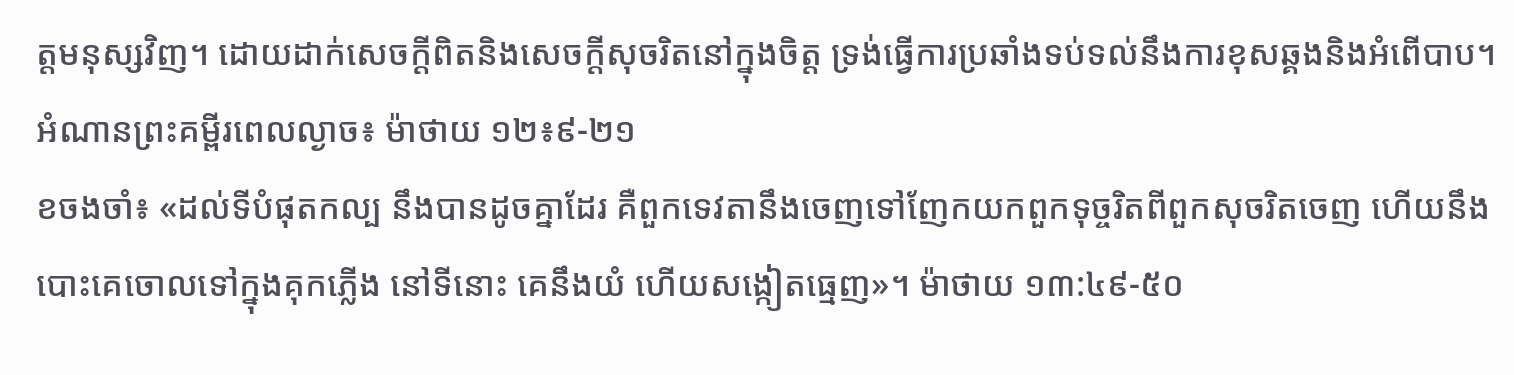ត្តមនុស្សវិញ។ ដោយដាក់សេចក្តីពិតនិងសេចក្តីសុចរិតនៅក្នុងចិត្ត ទ្រង់ធ្វើការប្រឆាំងទប់ទល់នឹងការខុសឆ្គងនិងអំពើបាប។
អំណានព្រះគម្ពីរពេលល្ងាច៖ ម៉ាថាយ ១២៖៩-២១
ខចងចាំ៖ «ដល់ទីបំផុតកល្ប នឹងបានដូចគ្នាដែរ គឺពួកទេវតានឹងចេញទៅញែកយកពួកទុច្ចរិតពីពួកសុចរិតចេញ ហើយនឹងបោះគេចោលទៅក្នុងគុកភ្លើង នៅទីនោះ គេនឹងយំ ហើយសង្កៀតធ្មេញ»។ ម៉ាថាយ ១៣:៤៩-៥០